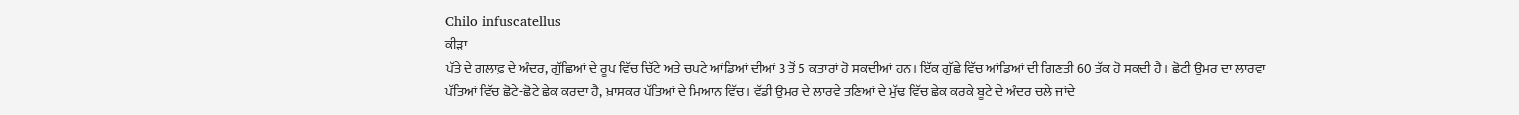Chilo infuscatellus
ਕੀੜਾ
ਪੱਤੇ ਦੇ ਗਲਾਫ਼ ਦੇ ਅੰਦਰ, ਗੁੱਛਿਆਂ ਦੇ ਰੂਪ ਵਿੱਚ ਚਿੱਟੇ ਅਤੇ ਚਪਟੇ ਆਂਡਿਆਂ ਦੀਆਂ 3 ਤੋਂ 5 ਕਤਾਰਾਂ ਹੋ ਸਕਦੀਆਂ ਹਨ। ਇੱਕ ਗੁੱਛੇ ਵਿੱਚ ਆਂਡਿਆਂ ਦੀ ਗਿਣਤੀ 60 ਤੱਕ ਹੋ ਸਕਦੀ ਹੈ। ਛੋਟੀ ਉਮਰ ਦਾ ਲਾਰਵਾ ਪੱਤਿਆਂ ਵਿੱਚ ਛੋਟੇ-ਛੋਟੇ ਛੇਕ ਕਰਦਾ ਹੈ, ਖ਼ਾਸਕਰ ਪੱਤਿਆਂ ਦੇ ਮਿਆਨ ਵਿੱਚ। ਵੱਡੀ ਉਮਰ ਦੇ ਲਾਰਵੇ ਤਣਿਆਂ ਦੇ ਮੁੱਢ ਵਿੱਚ ਛੇਕ ਕਰਕੇ ਬੂਟੇ ਦੇ ਅੰਦਰ ਚਲੇ ਜਾਂਦੇ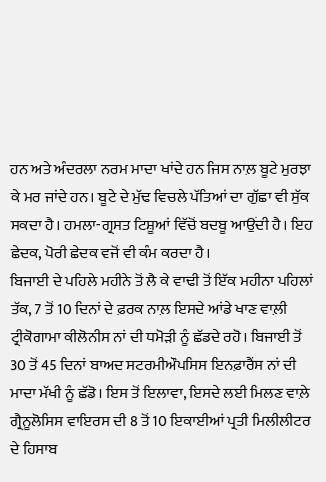ਹਨ ਅਤੇ ਅੰਦਰਲਾ ਨਰਮ ਮਾਦਾ ਖਾਂਦੇ ਹਨ ਜਿਸ ਨਾਲ਼ ਬੂਟੇ ਮੁਰਝਾ ਕੇ ਮਰ ਜਾਂਦੇ ਹਨ। ਬੂਟੇ ਦੇ ਮੁੱਢ ਵਿਚਲੇ ਪੱਤਿਆਂ ਦਾ ਗੁੱਛਾ ਵੀ ਸੁੱਕ ਸਕਦਾ ਹੈ। ਹਮਲਾ-ਗ੍ਰਸਤ ਟਿਸ਼ੂਆਂ ਵਿੱਚੋਂ ਬਦਬੂ ਆਉਂਦੀ ਹੈ। ਇਹ ਛੇਦਕ, ਪੋਰੀ ਛੇਦਕ ਵਜੋਂ ਵੀ ਕੰਮ ਕਰਦਾ ਹੈ।
ਬਿਜਾਈ ਦੇ ਪਹਿਲੇ ਮਹੀਨੇ ਤੋਂ ਲੈ ਕੇ ਵਾਢੀ ਤੋਂ ਇੱਕ ਮਹੀਨਾ ਪਹਿਲਾਂ ਤੱਕ, 7 ਤੋਂ 10 ਦਿਨਾਂ ਦੇ ਫ਼ਰਕ ਨਾਲ਼ ਇਸਦੇ ਆਂਡੇ ਖਾਣ ਵਾਲ਼ੀ ਟ੍ਰੀਕੋਗਾਮਾ ਕੀਲੋਨੀਸ ਨਾਂ ਦੀ ਧਮੋੜੀ ਨੂੰ ਛੱਡਦੇ ਰਹੋ। ਬਿਜਾਈ ਤੋਂ 30 ਤੋਂ 45 ਦਿਨਾਂ ਬਾਅਦ ਸਟਰਮੀਔਪਸਿਸ ਇਨਫ਼ਾਰੈਂਸ ਨਾਂ ਦੀ ਮਾਦਾ ਮੱਖੀ ਨੂੰ ਛੱਡੋ। ਇਸ ਤੋਂ ਇਲਾਵਾ, ਇਸਦੇ ਲਈ ਮਿਲਣ ਵਾਲ਼ੇ ਗ੍ਰੈਨੂਲੋਸਿਸ ਵਾਇਰਸ ਦੀ 8 ਤੋਂ 10 ਇਕਾਈਆਂ ਪ੍ਰਤੀ ਮਿਲੀਲੀਟਰ ਦੇ ਹਿਸਾਬ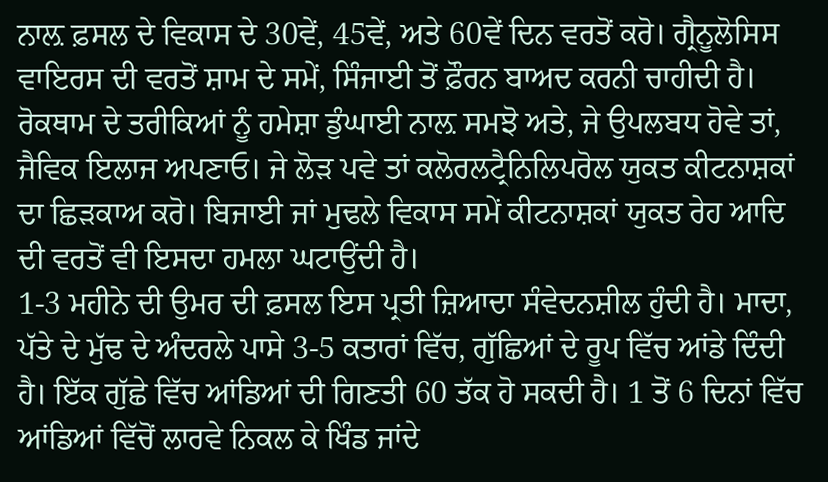ਨਾਲ਼ ਫ਼ਸਲ ਦੇ ਵਿਕਾਸ ਦੇ 30ਵੇਂ, 45ਵੇਂ, ਅਤੇ 60ਵੇਂ ਦਿਨ ਵਰਤੋਂ ਕਰੋ। ਗ੍ਰੈਨੂਲੋਸਿਸ ਵਾਇਰਸ ਦੀ ਵਰਤੋਂ ਸ਼ਾਮ ਦੇ ਸਮੇਂ, ਸਿੰਜਾਈ ਤੋਂ ਫ਼ੌਰਨ ਬਾਅਦ ਕਰਨੀ ਚਾਹੀਦੀ ਹੈ।
ਰੋਕਥਾਮ ਦੇ ਤਰੀਕਿਆਂ ਨੂੰ ਹਮੇਸ਼ਾ ਡੁੰਘਾਈ ਨਾਲ਼ ਸਮਝੋ ਅਤੇ, ਜੇ ਉਪਲਬਧ ਹੋਵੇ ਤਾਂ, ਜੈਵਿਕ ਇਲਾਜ ਅਪਣਾਓ। ਜੇ ਲੋੜ ਪਵੇ ਤਾਂ ਕਲੋਰਲਟ੍ਰੈਨਿਲਿਪਰੋਲ ਯੁਕਤ ਕੀਟਨਾਸ਼ਕਾਂ ਦਾ ਛਿੜਕਾਅ ਕਰੋ। ਬਿਜਾਈ ਜਾਂ ਮੁਢਲੇ ਵਿਕਾਸ ਸਮੇਂ ਕੀਟਨਾਸ਼ਕਾਂ ਯੁਕਤ ਰੇਹ ਆਦਿ ਦੀ ਵਰਤੋਂ ਵੀ ਇਸਦਾ ਹਮਲਾ ਘਟਾਉਂਦੀ ਹੈ।
1-3 ਮਹੀਨੇ ਦੀ ਉਮਰ ਦੀ ਫ਼ਸਲ ਇਸ ਪ੍ਰਤੀ ਜ਼ਿਆਦਾ ਸੰਵੇਦਨਸ਼ੀਲ ਹੁੰਦੀ ਹੈ। ਮਾਦਾ, ਪੱਤੇ ਦੇ ਮੁੱਢ ਦੇ ਅੰਦਰਲੇ ਪਾਸੇ 3-5 ਕਤਾਰਾਂ ਵਿੱਚ, ਗੁੱਛਿਆਂ ਦੇ ਰੂਪ ਵਿੱਚ ਆਂਡੇ ਦਿੰਦੀ ਹੈ। ਇੱਕ ਗੁੱਛੇ ਵਿੱਚ ਆਂਡਿਆਂ ਦੀ ਗਿਣਤੀ 60 ਤੱਕ ਹੋ ਸਕਦੀ ਹੈ। 1 ਤੋਂ 6 ਦਿਨਾਂ ਵਿੱਚ ਆਂਡਿਆਂ ਵਿੱਚੋਂ ਲਾਰਵੇ ਨਿਕਲ ਕੇ ਖਿੰਡ ਜਾਂਦੇ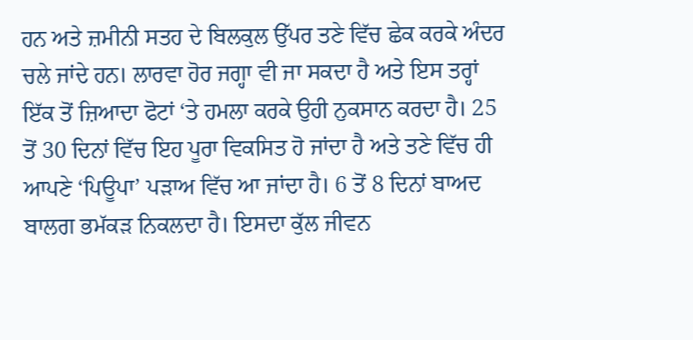ਹਨ ਅਤੇ ਜ਼ਮੀਨੀ ਸਤਹ ਦੇ ਬਿਲਕੁਲ ਉੱਪਰ ਤਣੇ ਵਿੱਚ ਛੇਕ ਕਰਕੇ ਅੰਦਰ ਚਲੇ ਜਾਂਦੇ ਹਨ। ਲਾਰਵਾ ਹੋਰ ਜਗ੍ਹਾ ਵੀ ਜਾ ਸਕਦਾ ਹੈ ਅਤੇ ਇਸ ਤਰ੍ਹਾਂ ਇੱਕ ਤੋਂ ਜ਼ਿਆਦਾ ਫੋਟਾਂ ‘ਤੇ ਹਮਲਾ ਕਰਕੇ ਉਹੀ ਨੁਕਸਾਨ ਕਰਦਾ ਹੈ। 25 ਤੋਂ 30 ਦਿਨਾਂ ਵਿੱਚ ਇਹ ਪੂਰਾ ਵਿਕਸਿਤ ਹੋ ਜਾਂਦਾ ਹੈ ਅਤੇ ਤਣੇ ਵਿੱਚ ਹੀ ਆਪਣੇ ‘ਪਿਊਪਾ’ ਪੜਾਅ ਵਿੱਚ ਆ ਜਾਂਦਾ ਹੈ। 6 ਤੋਂ 8 ਦਿਨਾਂ ਬਾਅਦ ਬਾਲਗ ਭਮੱਕੜ ਨਿਕਲਦਾ ਹੈ। ਇਸਦਾ ਕੁੱਲ ਜੀਵਨ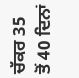ਚੱਕਰ 35 ਤੋਂ 40 ਦਿਨਾਂ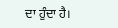ਦਾ ਹੁੰਦਾ ਹੈ।